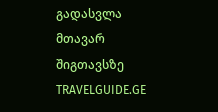გადასვლა მთავარ შიგთავსზე
TRAVELGUIDE.GE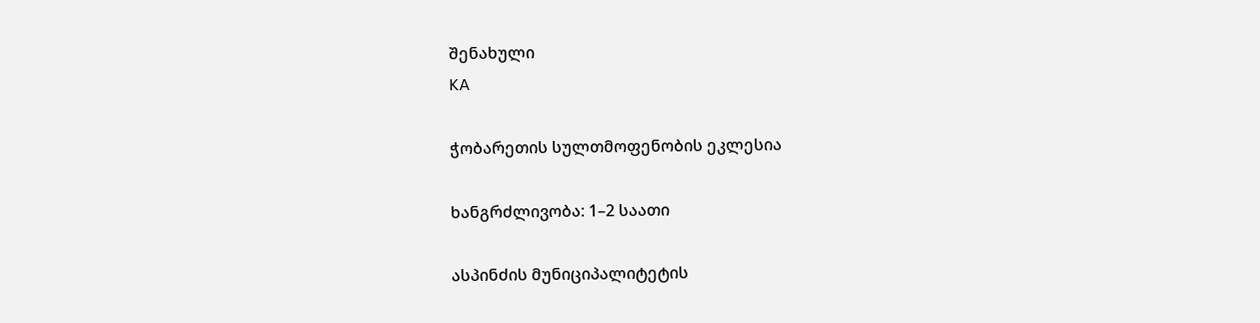შენახული
KA

ჭობარეთის სულთმოფენობის ეკლესია

ხანგრძლივობა: 1–2 საათი

ასპინძის მუნიციპალიტეტის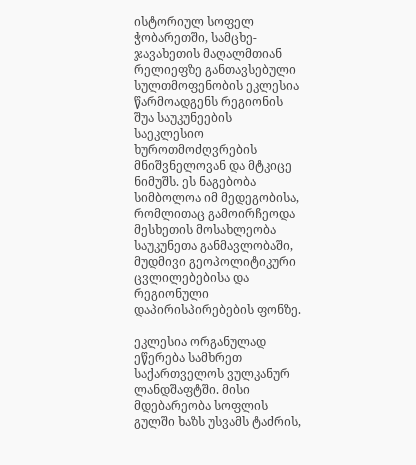ისტორიულ სოფელ ჭობარეთში, სამცხე-ჯავახეთის მაღალმთიან რელიეფზე განთავსებული სულთმოფენობის ეკლესია წარმოადგენს რეგიონის შუა საუკუნეების საეკლესიო ხუროთმოძღვრების მნიშვნელოვან და მტკიცე ნიმუშს. ეს ნაგებობა სიმბოლოა იმ მედეგობისა, რომლითაც გამოირჩეოდა მესხეთის მოსახლეობა საუკუნეთა განმავლობაში, მუდმივი გეოპოლიტიკური ცვლილებებისა და რეგიონული დაპირისპირებების ფონზე.

ეკლესია ორგანულად ეწერება სამხრეთ საქართველოს ვულკანურ ლანდშაფტში. მისი მდებარეობა სოფლის გულში ხაზს უსვამს ტაძრის,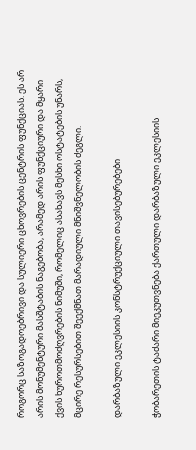როგორც საზოგადოებრივი და სულიერი ცხოვრების ცენტრის ფუნქციას. ეს არ არის მონუმენტური მასშტაბის ნაგებობა, არამედ არის ფუნქციური და მყარი ქვის ხუროთმოძღვრების ნიმუში, რომელიც ასახავს მესხი ოსტატების უნარს, მცირე რესურსებით შეექმნათ მარადიული მნიშვნელობის ძეგლი.

დარბაზული ეკლესიის კონსტრუქციული თავისებურებები

ჭობარეთის ტაძარი მიეკუთვნება ქართული დარბაზული ეკლესიის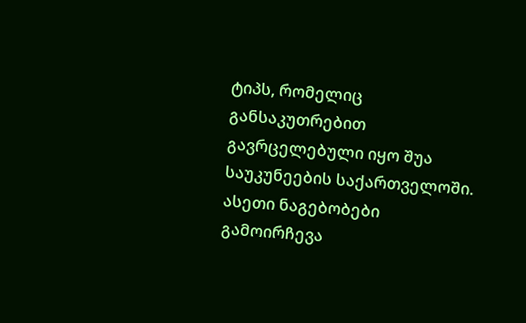ტიპს, რომელიც განსაკუთრებით გავრცელებული იყო შუა საუკუნეების საქართველოში. ასეთი ნაგებობები გამოირჩევა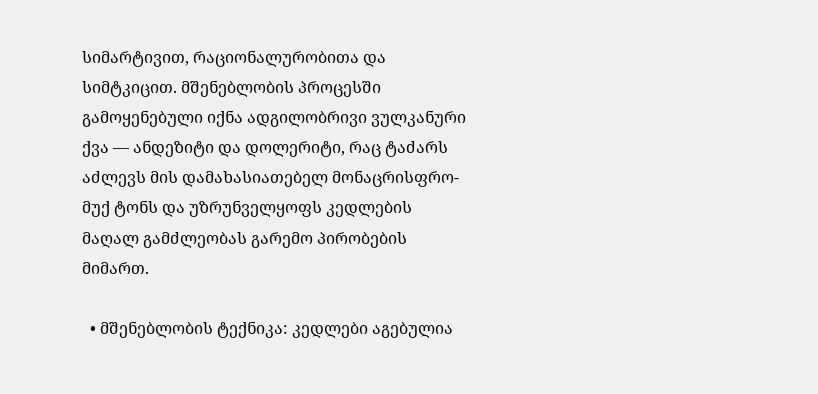სიმარტივით, რაციონალურობითა და სიმტკიცით. მშენებლობის პროცესში გამოყენებული იქნა ადგილობრივი ვულკანური ქვა — ანდეზიტი და დოლერიტი, რაც ტაძარს აძლევს მის დამახასიათებელ მონაცრისფრო-მუქ ტონს და უზრუნველყოფს კედლების მაღალ გამძლეობას გარემო პირობების მიმართ.

  • მშენებლობის ტექნიკა: კედლები აგებულია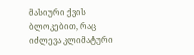მასიური ქვის ბლოკებით, რაც იძლევა კლიმატური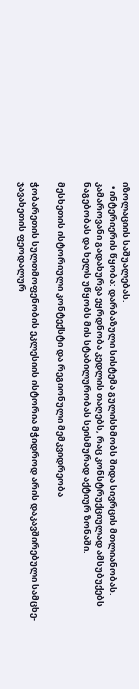იზოლაციის საშუალებას.
  • ინტერიერის წყობა: დარბაზული სისტემა გულისხმობს შიდა სივრცის მთლიანობას. კამაროვანი გადახურვა ეყრდნობა კედლის თაღებს, რაც კონსტრუქციულად ამსუბუქებს ნაგებობას და ხელს უწყობს მის სტაბილურობას სეისმურად აქტიურ ზონაში.

მესხეთის ისტორიული კონტექსტი და რეგიონული მემკვიდრეობა

ჭობარეთის სულთმოფენობის ეკლესიის ისტორია მჭიდროდ არის დაკავშირებული სამცხე-ჯავახეთის ფეოდალურ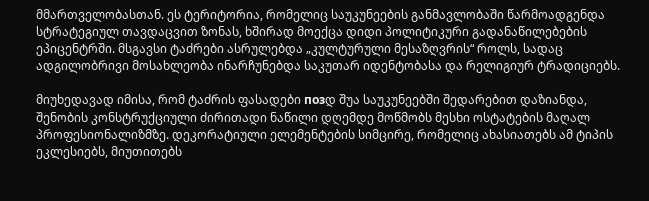მმართველობასთან. ეს ტერიტორია, რომელიც საუკუნეების განმავლობაში წარმოადგენდა სტრატეგიულ თავდაცვით ზონას, ხშირად მოექცა დიდი პოლიტიკური გადანაწილებების ეპიცენტრში. მსგავსი ტაძრები ასრულებდა „კულტურული მესაზღვრის“ როლს, სადაც ადგილობრივი მოსახლეობა ინარჩუნებდა საკუთარ იდენტობასა და რელიგიურ ტრადიციებს.

მიუხედავად იმისა, რომ ტაძრის ფასადები позდ შუა საუკუნეებში შედარებით დაზიანდა, შენობის კონსტრუქციული ძირითადი ნაწილი დღემდე მოწმობს მესხი ოსტატების მაღალ პროფესიონალიზმზე. დეკორატიული ელემენტების სიმცირე, რომელიც ახასიათებს ამ ტიპის ეკლესიებს, მიუთითებს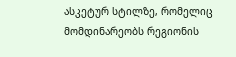ასკეტურ სტილზე, რომელიც მომდინარეობს რეგიონის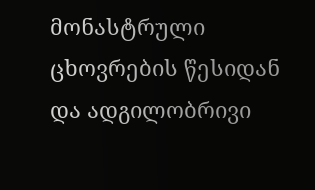მონასტრული ცხოვრების წესიდან და ადგილობრივი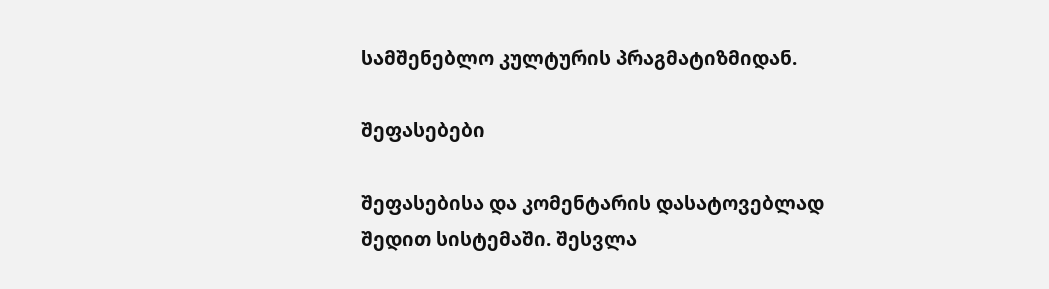სამშენებლო კულტურის პრაგმატიზმიდან.

შეფასებები

შეფასებისა და კომენტარის დასატოვებლად შედით სისტემაში. შესვლა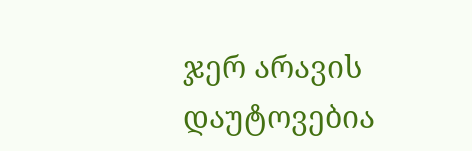ჯერ არავის დაუტოვებია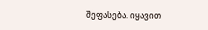შეფასება. იყავით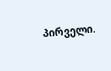პირველი.